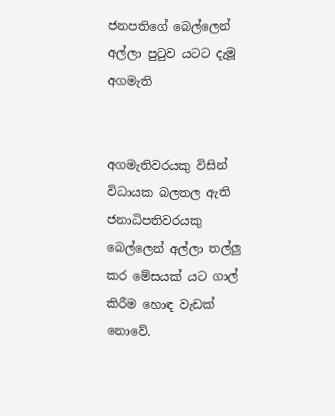ජනපතිගේ බෙල්ලෙන් අල්ලා පුටුව යටට දැමූ අගමැති


අගමැතිවරයකු විසින් විධායක බලතල ඇති ජනාධිපතිවරයකු බෙල්ලෙන් අල්ලා තල්ලු කර මේසයක් යට ගාල් කිරීම හොඳ වැඩක් නොවේ.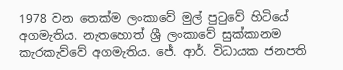1978 වන තෙක්ම ලංකාවේ මුල් පුටුවේ හිටියේ අගමැතිය. නැතහොත් ශ්‍රී ලංකාවේ සුක්කානම කැරකැව්වේ අගමැතිය. ජේ. ආර්. විධායක ජනපති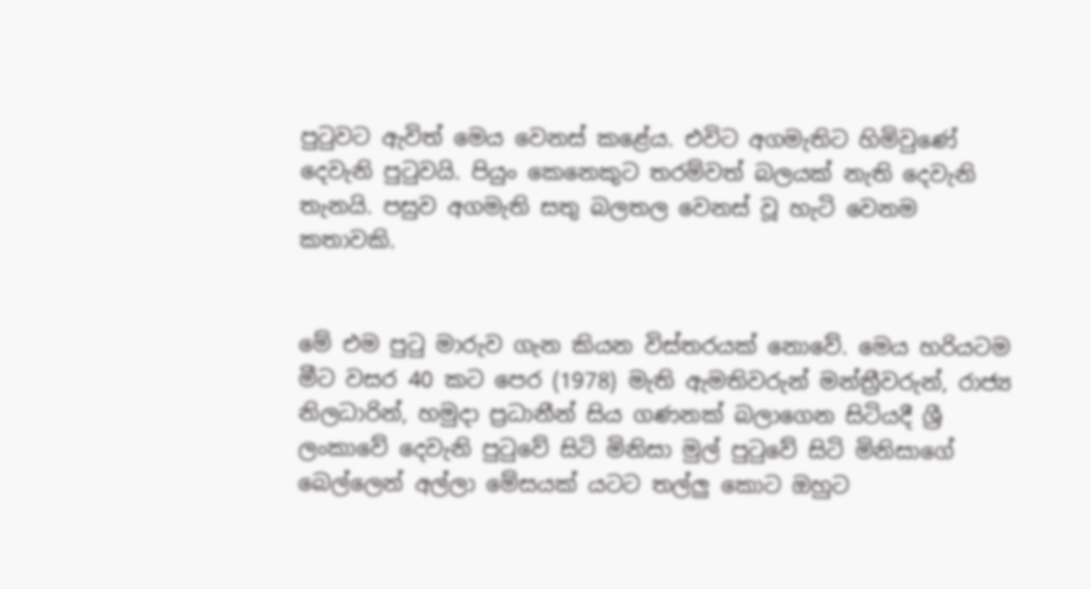පුටුවට ඇවිත් මෙය වෙනස් කළේය. එවිට අගමැතිට හිමිවුණේ දෙවැනි පුටුවයි. පියුං කෙනෙකුට තරම්වත් බලයක් නැති දෙවැනි තැනයි. පසුව අගමැති සතු බලතල වෙනස් වූ හැටි වෙනම කතාවකි.


මේ එම පුටු මාරුව ගැන කියන විස්තරයක් නොවේ. මෙය හරියටම මීට වසර 40 කට පෙර (1978) මැති ඇමතිවරුන් මන්ත්‍රීවරුන්, රාජ්‍ය නිලධාරින්, හමුදා ප්‍රධානීන් සිය ගණනක් බලාගෙන සිටියදී ශ්‍රී ලංකාවේ දෙවැනි පුටුවේ සිටි මිනිසා මුල් පුටුවේ සිටි මිනිසාගේ බෙල්ලෙන් අල්ලා මේසයක් යටට තල්ලු කොට ඔහුට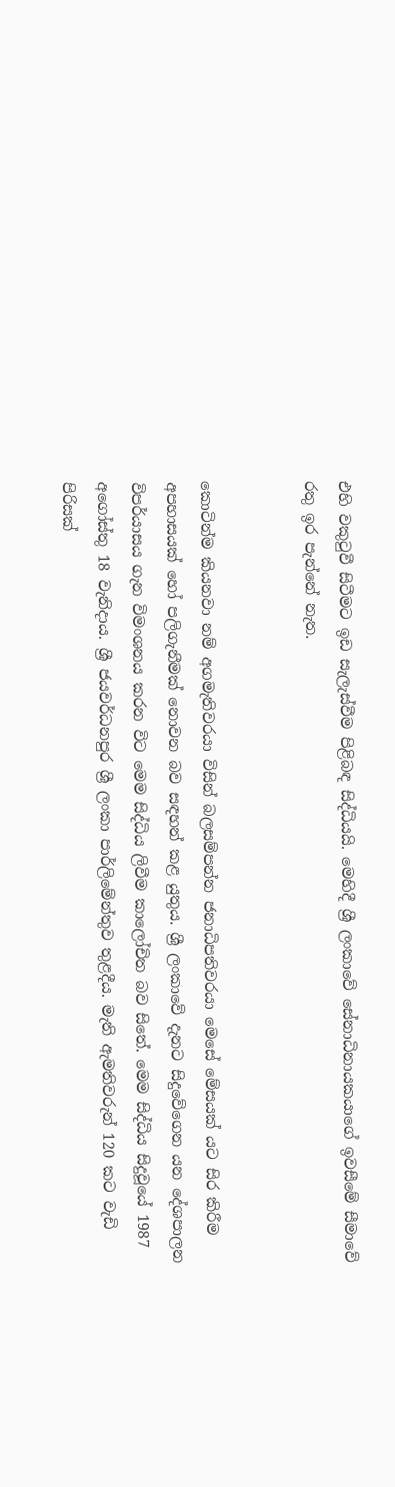එහි වකුටුවී සිටීමට ඉඩ සැලැස්වීම පිළිබඳ සිද්ධියයි. මෙහිදී ශ්‍රී ලංකාවේ සේනාධිනායකයාගේ ඉවසීමේ සීමාවේ රතු ඉර පැන්නේ නැත.


කොටින්ම කියනවා නම් අගමැතිවරයා විසින් බලසම්පන්න ජනාධිපතිවරයා මෙසේ මේසයක් යට සිර කිරීම අපහාසයක් හෝ පලිගැනීමක් නොවන බව සඳහන් කළ යුතුය. ශ්‍රී ලංකාවේ දැනට සිදුවේගෙන යන දේශපාලන විපර්යාසය ගැන විමංශනය කරන විට මෙම සිද්ධිය ලිවීම කාලෝචිත බව සිතේ. මෙම සිද්ධිය සිදුවූයේ 1987 අගෝස්තු 18 වැනිදාය. ශ්‍රී ජයවර්ධනපුර ශ්‍රී ලංකා පාර්ලිමේන්තුව තුළදීය. මැති ඇමතිවරුන් 120 කට වැඩි පිරිසක්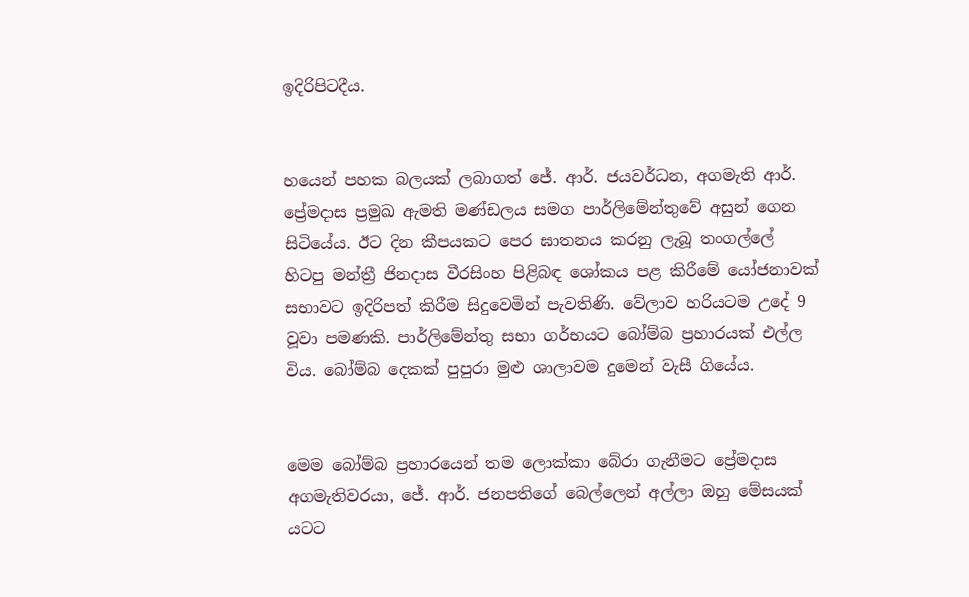ඉදිරිපිටදීය.


හයෙන් පහක බලයක් ලබාගත් ජේ. ආර්. ජයවර්ධන, අගමැති ආර්. ප්‍රේමදාස ප්‍රමුඛ ඇමති මණ්ඩලය සමග පාර්ලිමේන්තුවේ අසුන් ගෙන සිටියේය. ඊට දින කීපයකට පෙර ඝාතනය කරනු ලැබූ තංගල්ලේ හිටපු මන්ත්‍රී ජිනදාස වීරසිංහ පිළිබඳ ශෝකය පළ කිරීමේ යෝජනාවක් සභාවට ඉදිරිපත් කිරීම සිදුවෙමින් පැවතිණි. වේලාව හරියටම උදේ 9 වූවා පමණකි. පාර්ලිමේන්තු සභා ගර්භයට බෝම්බ ප්‍රහාරයක් එල්ල විය. බෝම්බ දෙකක් පුපුරා මුළු ශාලාවම දුමෙන් වැසී ගියේය.


මෙම බෝම්බ ප්‍රහාරයෙන් තම ලොක්කා බේරා ගැනීමට ප්‍රේමදාස අගමැතිවරයා, ජේ. ආර්. ජනපතිගේ බෙල්ලෙන් අල්ලා ඔහු මේසයක් යටට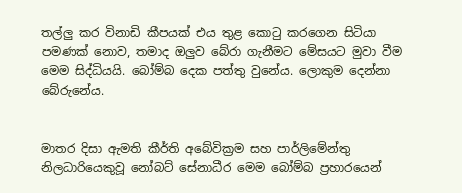තල්ලු කර විනාඩි කීපයක් එය තුළ කොටු කරගෙන සිටියා පමණක් නොව, තමාද ඔලුව බේරා ගැනීමට මේසයට මුවා වීම මෙම සිද්ධියයි. බෝම්බ දෙක පත්තු වුනේය. ලොකුම දෙන්නා බේරුනේය.


මාතර දිසා ඇමති කීර්ති අබේවික්‍රම සහ පාර්ලිමේන්තු නිලධාරියෙකුවූ නෝබට් සේනාධීර මෙම බෝම්බ ප්‍රහාරයෙන්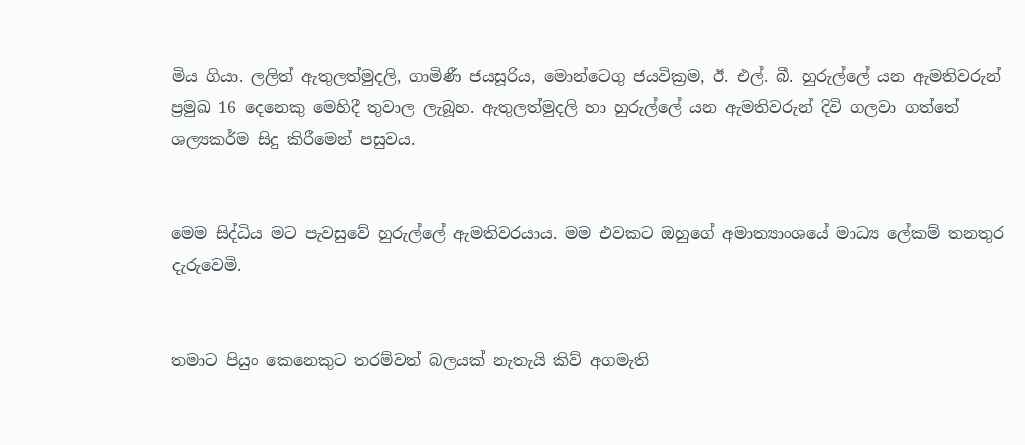මිය ගියා. ලලිත් ඇතුලත්මුදලි, ගාමිණී ජයසූරිය, මොන්ටෙගු ජයවික්‍රම, ඊ. එල්. බී. හුරුල්ලේ යන ඇමතිවරුන් ප්‍රමුඛ 16 දෙනෙකු මෙහිදී තුවාල ලැබූහ. ඇතුලත්මුදලි හා හුරුල්ලේ යන ඇමතිවරුන් දිවි ගලවා ගත්තේ ශල්‍යකර්ම සිදු කිරීමෙන් පසුවය.


මෙම සිද්ධිය මට පැවසුවේ හුරුල්ලේ ඇමතිවරයාය. මම එවකට ඔහුගේ අමාත්‍යාංශයේ මාධ්‍ය ලේකම් තනතුර දැරුවෙමි.


තමාට පියුං කෙනෙකුට තරම්වත් බලයක් නැතැයි කිව් අගමැති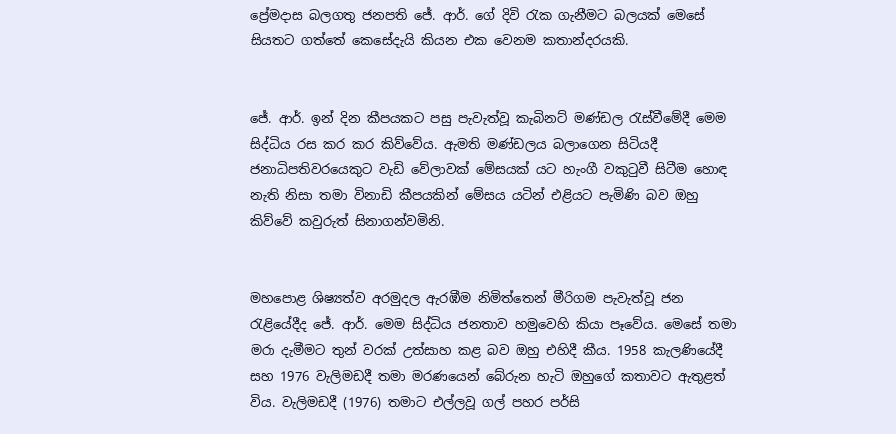ප්‍රේමදාස බලගතු ජනපති ජේ. ආර්. ගේ දිවි රැක ගැනීමට බලයක් මෙසේ සියතට ගත්තේ කෙසේදැයි කියන එක වෙනම කතාන්දරයකි.


ජේ. ආර්. ඉන් දින කීපයකට පසු පැවැත්වූ කැබිනට් මණ්ඩල රැස්වීමේදී මෙම සිද්ධිය රස කර කර කිව්වේය. ඇමති මණ්ඩලය බලාගෙන සිටියදී ජනාධිපතිවරයෙකුට වැඩි වේලාවක් මේසයක් යට හැංගී වකුටුවී සිටීම හොඳ නැති නිසා තමා විනාඩි කීපයකින් මේසය යටින් එළියට පැමිණි බව ඔහු කිව්වේ කවුරුත් සිනාගන්වමිනි.


මහපොළ ශිෂ්‍යත්ව අරමුදල ඇරඹීම නිමිත්තෙන් මීරිගම පැවැත්වූ ජන රැළියේදීද ජේ. ආර්. මෙම සිද්ධිය ජනතාව හමුවෙහි කියා පෑවේය. මෙසේ තමා මරා දැමීමට තුන් වරක් උත්සාහ කළ බව ඔහු එහිදී කීය. 1958 කැලණියේදී සහ 1976 වැලිමඩදී තමා මරණයෙන් බේරුන හැටි ඔහුගේ කතාවට ඇතුළත් විය. වැලිමඩදී (1976) තමාට එල්ලවූ ගල් පහර පර්සි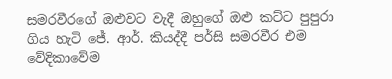සමරවීරගේ ඔළුවට වැදී ඔහුගේ ඔළු කට්ට පුපුරා ගිය හැටි ජේ. ආර්. කියද්දී පර්සි සමරවීර එම වේදිකාවේම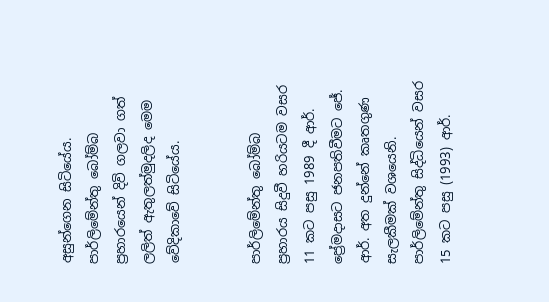අසුන්ගෙන සිටියේය. පාර්ලිමේන්තු බෝම්බ ප්‍රහාරයෙන් දිවි ගලවා ගත් ලලිත් ඇතුලත්මුදලිද මෙම වේදිකාවේ සිටියේය.


පාර්ලිමේන්තු බෝම්බ ප්‍රහාරය සිදුවී හරියටම වසර 11 කට පසු 1989 දී ආර්. ප්‍රේමදාසට ජනපතිවීමට ජේ. ආර්. අත දුන්නේ කෘතගුණ සැලකීමක් වශයෙනි. පාර්ලිමේන්තු සිද්ධියෙන් වසර 15 කට පසු (1993) ආර්.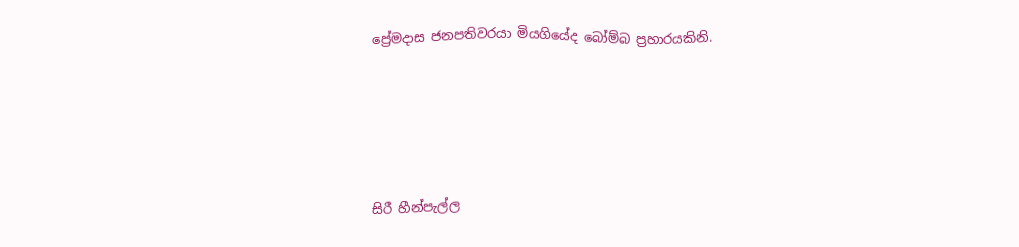ප්‍රේමදාස ජනපතිවරයා මියගියේද බෝම්බ ප්‍රහාරයකිනි.





සිරී හීන්පැල්ල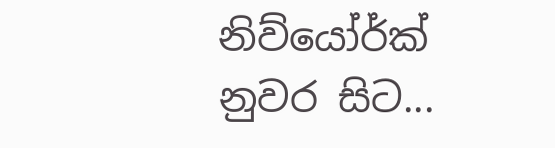නිව්යෝර්ක් නුවර සිට...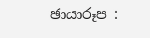ඡායාරූප :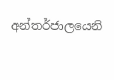අන්තර්ජාලයෙනි